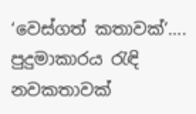‘වෙස්ගත් කතාවක්’…. පුදුමාකාරය රැඳි නවකතාවක්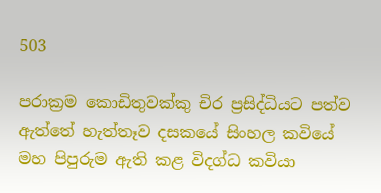503

පරාක්‍රම කොඩිතුවක්කු චිර ප්‍රසිද්ධියට පත්ව ඇත්තේ හැත්තෑව දසකයේ සිංහල කවියේ මහ පිපුරුම ඇති කළ විදග්ධ කවියා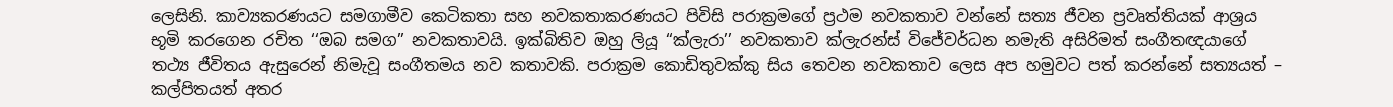ලෙසිනි. කාව්‍යකරණයට සමගාමීව කෙටිකතා සහ නවකතාකරණයට පිවිසි පරාක්‍රමගේ ප්‍රථම නවකතාව වන්නේ සත්‍ය ජීවන ප්‍රවෘත්තියක් ආශ්‍රය භූමි කරගෙන රචිත ‘‘ඔබ සමග’’ නවකතාවයි. ඉක්බිතිව ඔහු ලියූ ‘‘ක්ලැරා’’ නවකතාව ක්ලැරන්ස් විජේවර්ධන නමැති අසිරිමත් සංගීතඥයාගේ තථ්‍ය ජීවිතය ඇසුරෙන් නිමැවූ සංගීතමය නව කතාවකි. පරාක්‍රම කොඩිතුවක්කු සිය තෙවන නවකතාව ලෙස අප හමුවට පත් කරන්නේ සත්‍යයත් – කල්පිතයත් අතර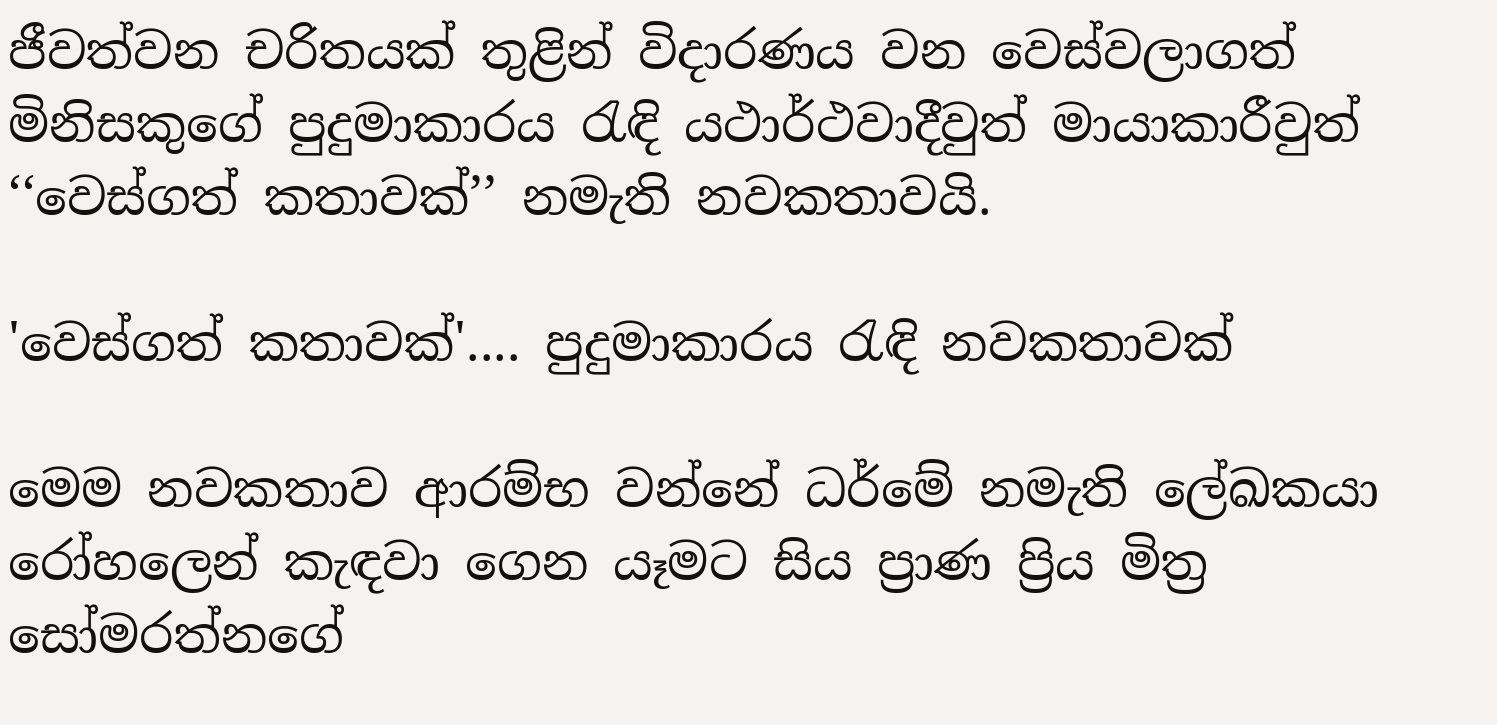ජීවත්වන චරිතයක් තුළින් විදාරණය වන වෙස්වලාගත් මිනිසකුගේ පුදුමාකාරය රැඳි යථාර්ථවාදීවුත් මායාකාරීවුත් ‘‘වෙස්ගත් කතාවක්’’ නමැති නවකතාවයි.

'වෙස්ගත් කතාවක්'.... පුදුමාකාරය රැඳි නවකතාවක්

මෙම නවකතාව ආරම්භ වන්නේ ධර්මේ නමැති ලේඛකයා රෝහලෙන් කැඳවා ගෙන යෑමට සිය ප්‍රාණ ප්‍රිය මිත්‍ර සෝමරත්නගේ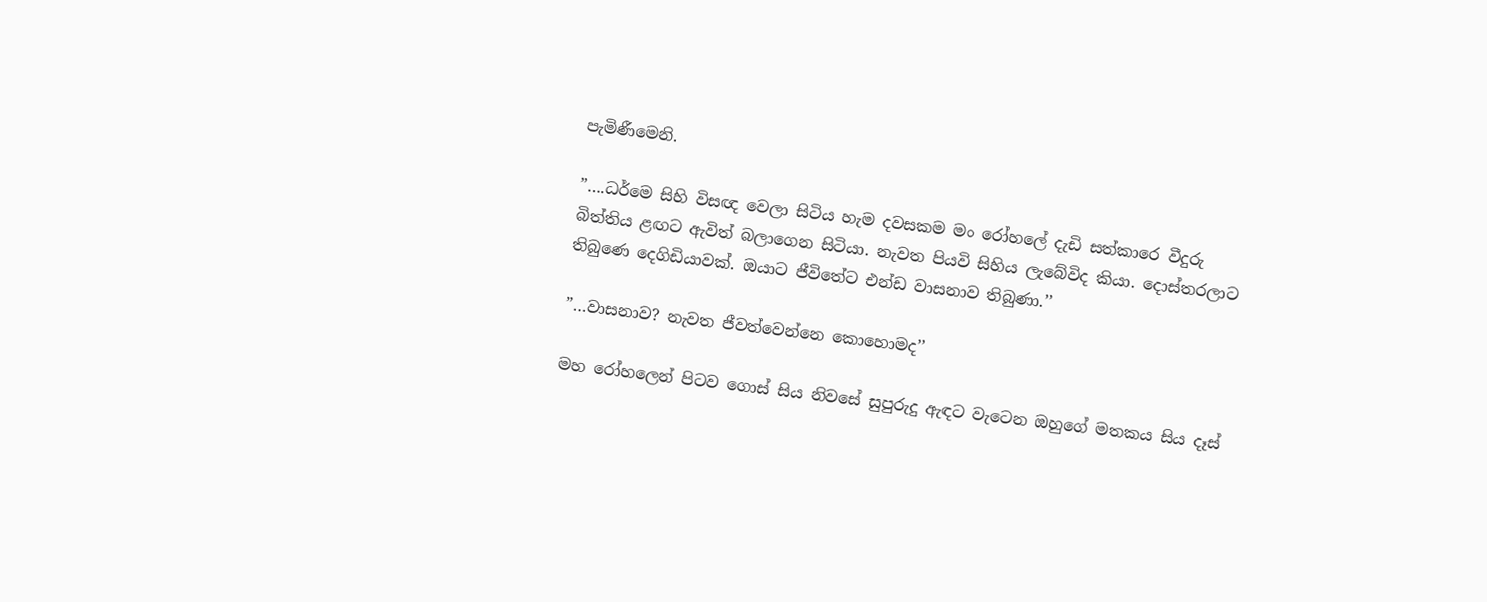පැමිණීමෙනි.

”….ධර්මෙ සිහි විසඥ වෙලා සිටිය හැම දවසකම මං රෝහලේ දැඩි සත්කාරෙ වීදුරු බිත්තිය ළඟට ඇවිත් බලාගෙන සිටියා. නැවත පියවි සිහිය ලැබේවිද කියා. දොස්තරලාට තිබුණෙ දෙගිඩියාවක්. ඔයාට ජීවිතේට එන්ඩ වාසනාව තිබුණා.’’

”…වාසනාව? නැවත ජීවත්වෙන්නෙ කොහොමද’’

මහ රෝහලෙන් පිටව ගොස් සිය නිවසේ සුපුරුදු ඇඳට වැටෙන ඔහුගේ මතකය සිය දෑස්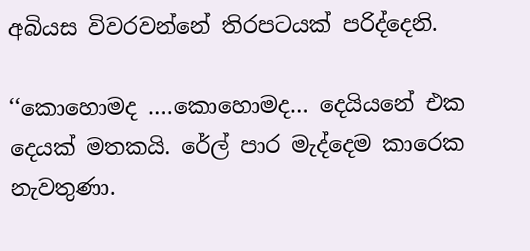අබියස විවරවන්නේ තිරපටයක් පරිද්දෙනි.

‘‘කොහොමද ….කොහොමද… දෙයියනේ එක දෙයක් මතකයි. රේල් පාර මැද්දෙම කාරෙක නැවතුණා.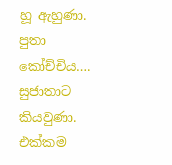හූ ඇහුණා. පුතා කෝච්චිය…. සුජාතාට කියවුණා. එක්කම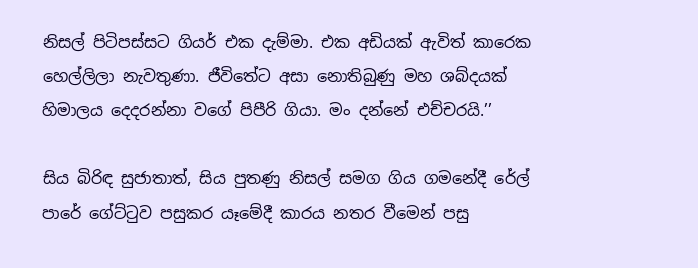නිසල් පිටිපස්සට ගියර් එක දැම්මා. එක අඩියක් ඇවිත් කාරෙක හෙල්ලිලා නැවතුණා. ජීවිතේට අසා නොතිබුණු මහ ශබ්දයක් හිමාලය දෙදරන්නා වගේ පිපීරි ගියා. මං දන්නේ එච්චරයි.’’

සිය බිරිඳ සුජාතාත්, සිය පුතණු නිසල් සමග ගිය ගමනේදී රේල් පාරේ ගේට්ටුව පසුකර යෑමේදී කාරය නතර වීමෙන් පසු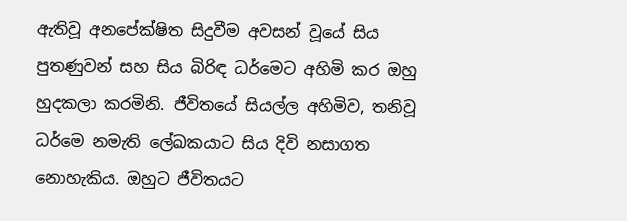ඇතිවූ අනපේක්ෂිත සිදුවීම අවසන් වූයේ සිය පුතණුවන් සහ සිය බිරිඳ ධර්මෙට අහිමි කර ඔහු හුදකලා කරමිනි. ජීවිතයේ සියල්ල අහිමිව, තනිවූ ධර්මෙ නමැති ලේඛකයාට සිය දිවි නසාගත නොහැකිය. ඔහුට ජීවිතයට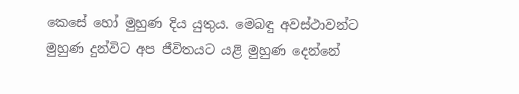කෙසේ හෝ මුහුණ දිය යුතුය. මෙබඳු අවස්ථාවන්ට මුහුණ දුන්විට අප ජීවිතයට යළි මුහුණ දෙන්නේ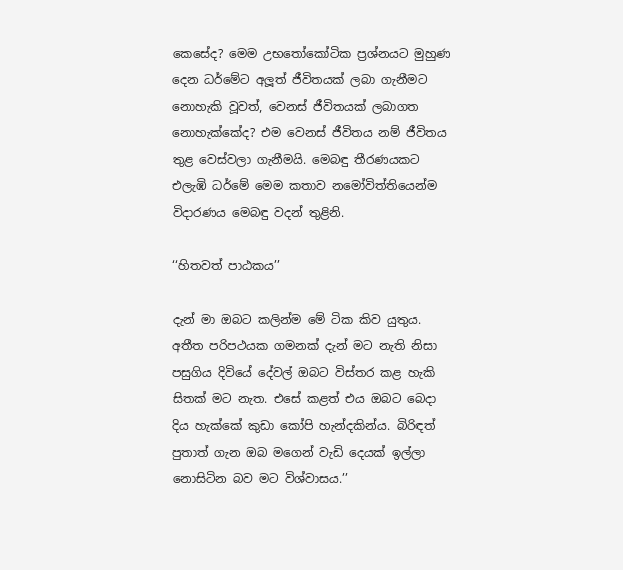කෙසේද? මෙම උභතෝකෝටික ප්‍රශ්නයට මුහුණ දෙන ධර්මේට අලූත් ජීවිතයක් ලබා ගැනීමට නොහැකි වූවත්, වෙනස් ජීවිතයක් ලබාගත නොහැක්කේද? එම වෙනස් ජීවිතය නම් ජීවිතය තුළ වෙස්වලා ගැනීමයි. මෙබඳු තීරණයකට එලැඹි ධර්මේ මෙම කතාව නමෝවිත්තියෙන්ම විදාරණය මෙබඳු වදන් තුළිනි.

‘‘හිතවත් පාඨකය’’

දැන් මා ඔබට කලින්ම මේ ටික කිව යුතුය. අතීත පරිපථයක ගමනක් දැන් මට නැති නිසා පසුගිය දිවියේ දේවල් ඔබට විස්තර කළ හැකි සිතක් මට නැත. එසේ කළත් එය ඔබට බෙදා දිය හැක්කේ කුඩා කෝපි හැන්දකින්ය. බිරිඳත් පුතාත් ගැන ඔබ මගෙන් වැඩි දෙයක් ඉල්ලා නොසිටින බව මට විශ්වාසය.’’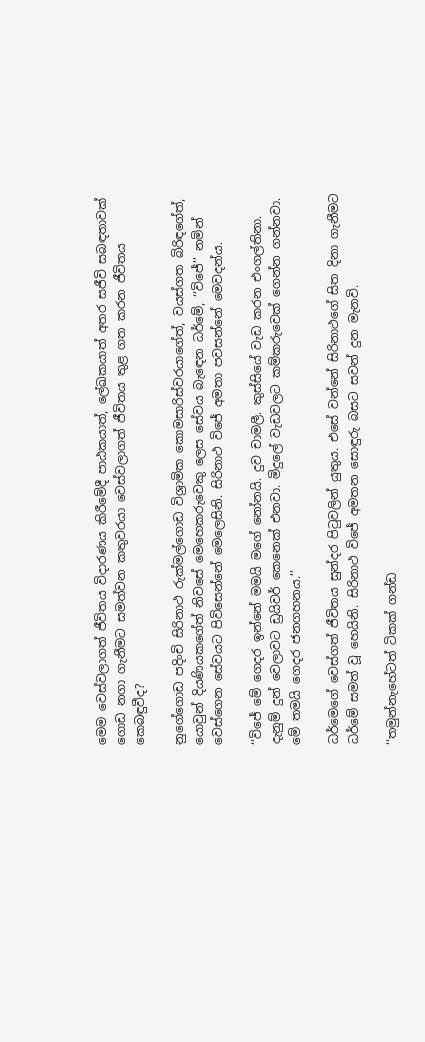මෙම වෙස්වලාගත් ජීවිතය විදාරණය කිරීමේදී පාඨකයාත්, ලේඛකයාත් අතර සජීවි සබඳතාවක් ගොඩ නගා ගැනීමට සමත්වන කතුවරයා වෙස්වලාගත් ජීවිතය තුළ ගත කරන ජීවිතය කෙබඳුවීද?

නුගේගොඩ පදිංචි සිරිනාථ රුක්මල්ගොඩ විශ්‍රාමික කොමසාරිස්වරයාගේත්, වයස්ගත බිරිඳගේත්, යොවුන් දියණියකගේත් නිවසේ මෙහෙකරුවෙකු ලෙස සේවය බැඳෙන ධර්මේ, ‘‘විජේ’’ නමින් වෙස්ගෙන සේවයට පිවිසෙන්නේ මෙලෙසිනි. සිරිනාථ විජේ අමතා පවසන්නේ මෙවදන්ය.

‘‘විජේ මේ ගෙදර ඉන්නේ මමයි මගේ නෝනයි. දුව චාමලී. කුස්සියේ වැඩ කරන එංගල්තිනා. දැනුම් දුන් වෙලාවට ඩ්‍රයිවර් කෙනෙක් එනවා. මිදුලේ වැඩවලට කම්කරුවෙක් ගෙන්න ගන්නවා. මේ තමයි ගෙදර ජනගහනය.’’

ධර්මෙගේ වෙස්ගත් ජීවිතය සුන්දර පිටුවලින් යුතුය. එසේ වන්නේ සිරිනාථගේ සිත දිනා ගැනීමට ධර්මේ සමත් වූ හෙයිනි. සිරිනාථ විජේ අමතන සොඳුරු බසට සවන් දුන මැනවි.

‘‘තමුන්නැහේටත් ටිකක් ගන්ඩ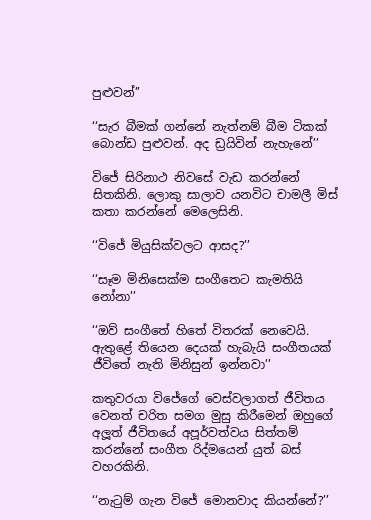පුළුවන්’’

‘‘සැර බීමක් ගන්නේ නැත්නම් බීම ටිකක් බොන්ඩ පුළුවන්. අද ඩ්‍රයිවින් නැහැනේ’’

විජේ සිරිනාථ නිවසේ වැඩ කරන්නේ සිතකිනි. ලොකු සාලාව යනවිට චාමලී මිස් කතා කරන්නේ මෙලෙසිනි.

‘‘විජේ මියුසික්වලට ආසද?’’

‘‘සෑම මිනිසෙක්ම සංගීතෙට කැමතියි නෝනා’’

‘‘ඔව් සංගීතේ හිතේ විතරක් නෙවෙයි. ඇතුළේ තියෙන දෙයක් හැබැයි සංගීතයක් ජීවිතේ නැති මිනිසුන් ඉන්නවා’’

කතුවරයා විජේගේ වෙස්වලාගත් ජීවිතය වෙනත් චරිත සමග මුසු කිරීමෙන් ඔහුගේ අලූත් ජීවිතයේ අපූර්වත්වය සිත්තම් කරන්නේ සංගීත රිද්මයෙන් යුත් බස් වහරකිනි.

‘‘නැටුම් ගැන විජේ මොනවාද කියන්නේ?’’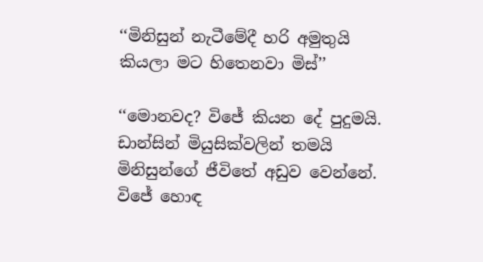‘‘මිනිසුන් නැටීමේදී හරි අමුතුයි කියලා මට හිතෙනවා මිස්’’

‘‘මොනවද? විජේ කියන දේ පුදුමයි. ඩාන්සින් මියුසික්වලින් තමයි මිනිසුන්ගේ ජීවිතේ අඩුව වෙන්නේ. විජේ හොඳ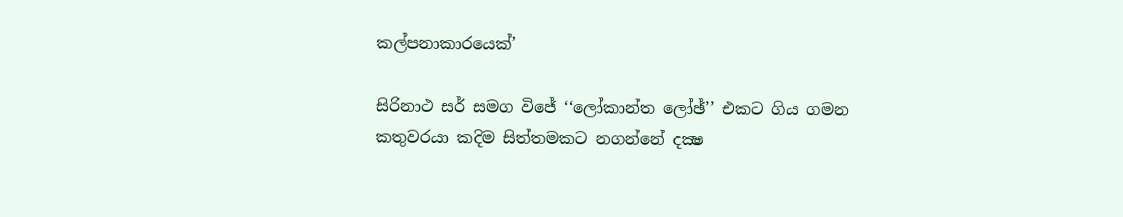කල්පනාකාරයෙක්’

සිරිනාථ සර් සමග විජේ ‘‘ලෝකාන්ත ලෝඡ්’’ එකට ගිය ගමන කතුවරයා කදිම සිත්තමකට නගන්නේ දක්‍ෂ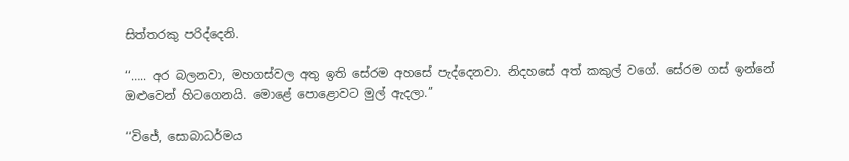සිත්තරකු පරිද්දෙනි.

‘‘….. අර බලනවා, මහගස්වල අතු ඉති සේරම අහසේ පැද්දෙනවා. නිදහසේ අත් කකුල් වගේ. සේරම ගස් ඉන්නේ ඔළුවෙන් හිටගෙනයි. මොළේ පොළොවට මුල් ඇදලා.’’

‘‘විජේ, සොබාධර්මය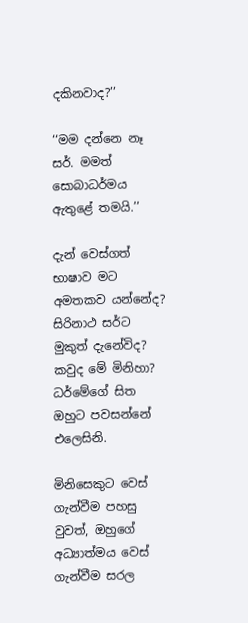දකිනවාද?’’

‘‘මම දන්නෙ නෑ සර්. මමත් සොබාධර්මය ඇතුළේ තමයි.’’

දැන් වෙස්ගත් භාෂාව මට අමතකව යන්නේද? සිරිනාථ සර්ට මුකුත් දැනේවිද? කවුද මේ මිනිහා? ධර්මේගේ සිත ඔහුට පවසන්නේ එලෙසිනි.

මිනිසෙකුට වෙස් ගැන්වීම පහසු වුවත්, ඔහුගේ අධ්‍යාත්මය වෙස් ගැන්වීම සරල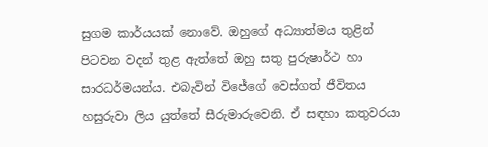සුගම කාර්යයක් නොවේ. ඔහුගේ අධ්‍යාත්මය තුළින් පිටවන වදන් තුළ ඇත්තේ ඔහු සතු පුරුෂාර්ථ හා සාරධර්මයන්ය. එබැවින් විජේගේ වෙස්ගත් ජීවිතය හසුරුවා ලිය යුත්තේ සීරුමාරුවෙනි. ඒ සඳහා කතුවරයා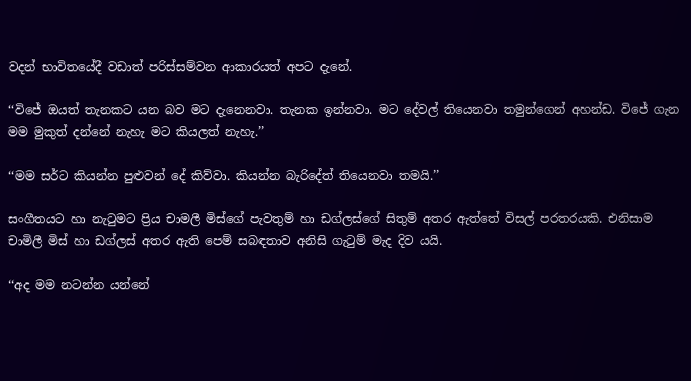වදන් භාවිතයේදී වඩාත් පරිස්සම්වන ආකාරයත් අපට දැනේ.

‘‘විජේ ඔයත් තැනකට යන බව මට දැනෙනවා. තැනක ඉන්නවා. මට දේවල් තියෙනවා තමුන්ගෙන් අහන්ඩ. විජේ ගැන මම මුකුත් දන්නේ නැහැ මට කියලත් නැහැ.’’

‘‘මම සර්ට කියන්න පුළුවන් දේ කිව්වා. කියන්න බැරිදේත් තියෙනවා තමයි.’’

සංගීතයට හා නැටුමට ප්‍රිය චාමලී මිස්ගේ පැවතුම් හා ඩග්ලස්ගේ සිතුම් අතර ඇත්තේ විසල් පරතරයකි. එනිසාම චාමිලී මිස් හා ඩග්ලස් අතර ඇති පෙම් සබඳතාව අනිසි ගැටුම් මැද දිව යයි.

‘‘අද මම නටන්න යන්නේ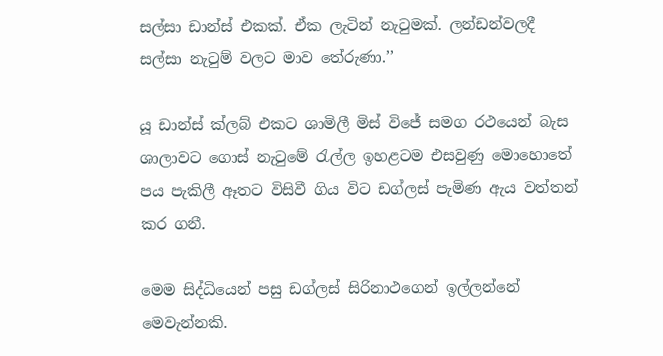සල්සා ඩාන්ස් එකක්. ඒක ලැටින් නැටුමක්. ලන්ඩන්වලදී සල්සා නැටුම් වලට මාව තේරුණා.’’

යූ ඩාන්ස් ක්ලබ් එකට ශාමිලී මිස් විජේ සමග රථයෙන් බැස ශාලාවට ගොස් නැටුමේ රැල්ල ඉහළටම එසවුණු මොහොතේ පය පැකිලී ඈතට විසිවී ගිය විට ඩග්ලස් පැමිණ ඇය වත්තන් කර ගනී.

මෙම සිද්ධියෙන් පසු ඩග්ලස් සිරිනාථගෙන් ඉල්ලන්නේ මෙවැන්නකි.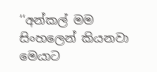‘‘අන්කල් මම සිංහලෙන් කියනවා මෙයාට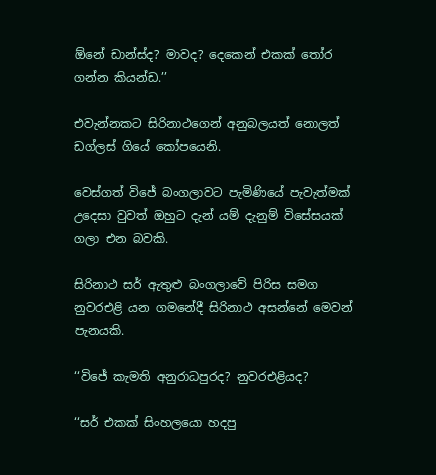ඕනේ ඩාන්ස්ද? මාවද? දෙකෙන් එකක් තෝර ගන්න කියන්ඩ.’’

එවැන්නකට සිරිනාථගෙන් අනුබලයත් නොලත් ඩග්ලස් ගියේ කෝපයෙනි.

වෙස්ගත් විජේ බංගලාවට පැමිණියේ පැවැත්මක් උදෙසා වුවත් ඔහුට දැන් යම් දැනුම් විසේසයක් ගලා එන බවකි.

සිරිනාථ සර් ඇතුළු බංගලාවේ පිරිස සමග නුවරඑළි යන ගමනේදී සිරිනාථ අසන්නේ මෙවන් පැනයකි.

‘‘විජේ කැමති අනුරාධපුරද? නුවරඑළියද?

‘‘සර් එකක් සිංහලයො හදපු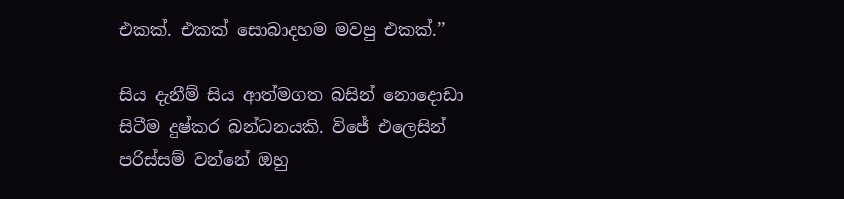එකක්. එකක් සොබාදහම මවපු එකක්.’’

සිය දැනීම් සිය ආත්මගත බසින් නොදොඩා සිටීම දුෂ්කර බන්ධනයකි. විජේ එලෙසින් පරිස්සම් වන්නේ ඔහු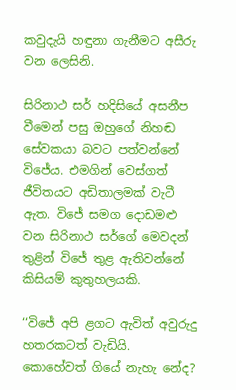කවුදැයි හඳුනා ගැනීමට අසීරු වන ලෙසිනි.

සිරිනාථ සර් හදිසියේ අසනීප වීමෙන් පසු ඔහුගේ නිහඬ සේවකයා බවට පත්වන්නේ විජේය. එමගින් වෙස්ගත් ජීවිතයට අඩිතාලමක් වැටී ඇත. විජේ සමග දොඩමළු වන සිරිනාථ සර්ගේ මෙවදන් තුළින් විජේ තුළ ඇතිවන්නේ කිසියම් කුතුහලයකි.

‘‘විජේ අපි ළගට ඇවිත් අවුරුදු හතරකටත් වැඩියි. කොහේවත් ගියේ නැහැ නේද?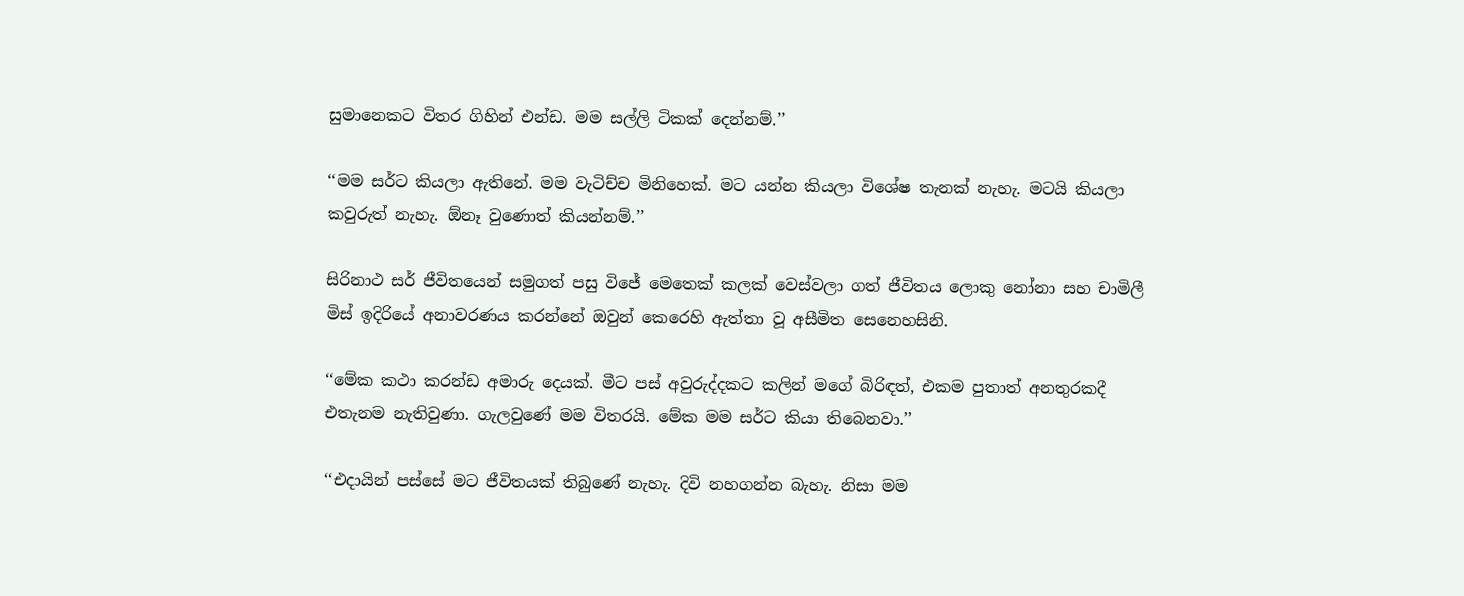සුමානෙකට විතර ගිහින් එන්ඩ. මම සල්ලි ටිකක් දෙන්නම්.’’

‘‘මම සර්ට කියලා ඇතිනේ. මම වැටිච්ච මිනිහෙක්. මට යන්න කියලා විශේෂ තැනක් නැහැ. මටයි කියලා කවුරුත් නැහැ. ඕනෑ වුණොත් කියන්නම්.’’

සිරිනාථ සර් ජීවිතයෙන් සමුගත් පසු විජේ මෙතෙක් කලක් වෙස්වලා ගත් ජීවිතය ලොකු නෝනා සහ චාමිලී මිස් ඉදිරියේ අනාවරණය කරන්නේ ඔවුන් කෙරෙහි ඇත්තා වූ අසීමිත සෙනෙහසිනි.

‘‘මේක කථා කරන්ඩ අමාරු දෙයක්. මීට පස් අවුරුද්දකට කලින් මගේ බිරිඳත්, එකම පුතාත් අනතුරකදී එතැනම නැතිවුණා. ගැලවුණේ මම විතරයි. මේක මම සර්ට කියා තිබෙනවා.’’

‘‘එදායින් පස්සේ මට ජීවිතයක් තිබුණේ නැහැ. දිවි නහගන්න බැහැ. නිසා මම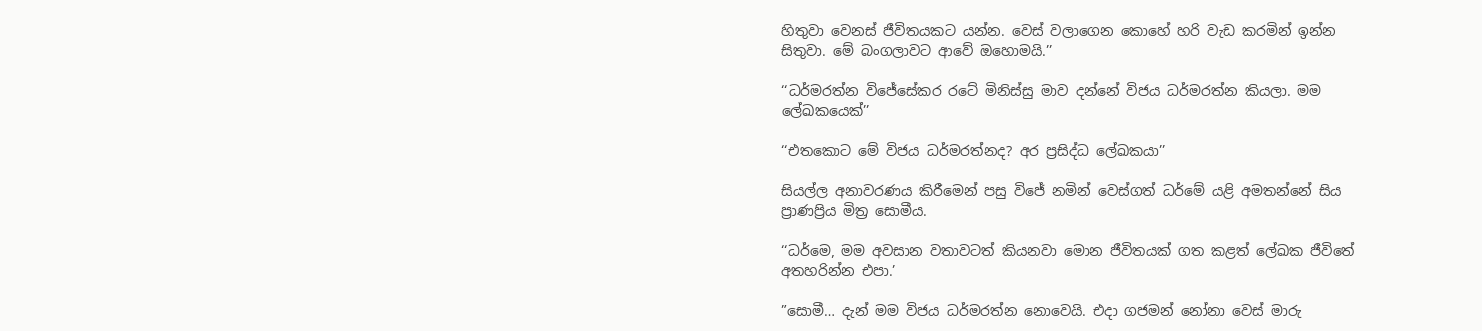හිතුවා වෙනස් ජීවිතයකට යන්න. වෙස් වලාගෙන කොහේ හරි වැඩ කරමින් ඉන්න සිතුවා. මේ බංගලාවට ආවේ ඔහොමයි.’’

‘‘ධර්මරත්න විජේසේකර රටේ මිනිස්සු මාව දන්නේ විජය ධර්මරත්න කියලා. මම ලේඛකයෙක්’’

‘‘එතකොට මේ විජය ධර්මරත්නද? අර ප්‍රසිද්ධ ලේඛකයා’’

සියල්ල අනාවරණය කිරීමෙන් පසු විජේ නමින් වෙස්ගත් ධර්මේ යළි අමතන්නේ සිය ප්‍රාණප්‍රිය මිත්‍ර සොමීය.

‘‘ධර්මෙ, මම අවසාන වතාවටත් කියනවා මොන ජීවිතයක් ගත කළත් ලේඛක ජීවිතේ අතහරින්න එපා.’

”සොමී… දැන් මම විජය ධර්මරත්න නොවෙයි. එදා ගජමන් නෝනා වෙස් මාරු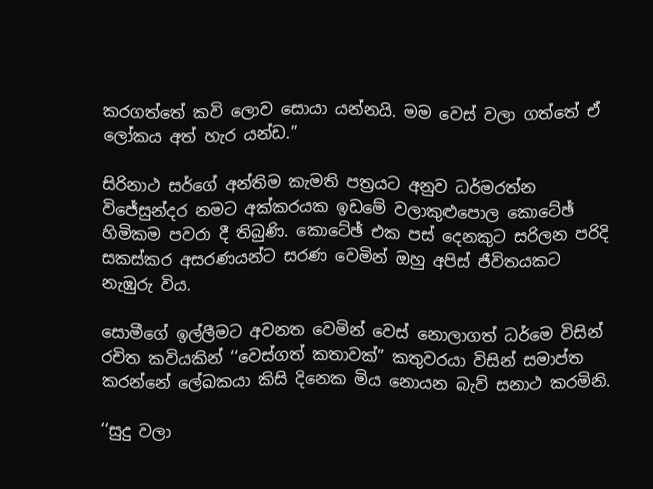කරගත්තේ කවි ලොව සොයා යන්නයි. මම වෙස් වලා ගත්තේ ඒ ලෝකය අත් හැර යන්ඩ.’’

සිරිනාථ සර්ගේ අන්තිම කැමති පත්‍රයට අනුව ධර්මරත්න විජේසුන්දර නමට අක්කරයක ඉඩමේ වලාකුළුපොල කොටේඡ් හිමිකම පවරා දී තිබුණි. කොටේඡ් එක පස් දෙනකුට සරිලන පරිදි සකස්කර අසරණයන්ට සරණ වෙමින් ඔහු අපිස් ජීවිතයකට නැඹුරු විය.

සොමීගේ ඉල්ලීමට අවනත වෙමින් වෙස් නොලාගත් ධර්මෙ විසින් රචිත කවියකින් ‘‘වෙස්ගත් කතාවක්” කතුවරයා විසින් සමාප්ත කරන්නේ ලේඛකයා කිසි දිනෙක මිය නොයන බැව් සනාථ කරමිනි.

‘‘සුදු වලා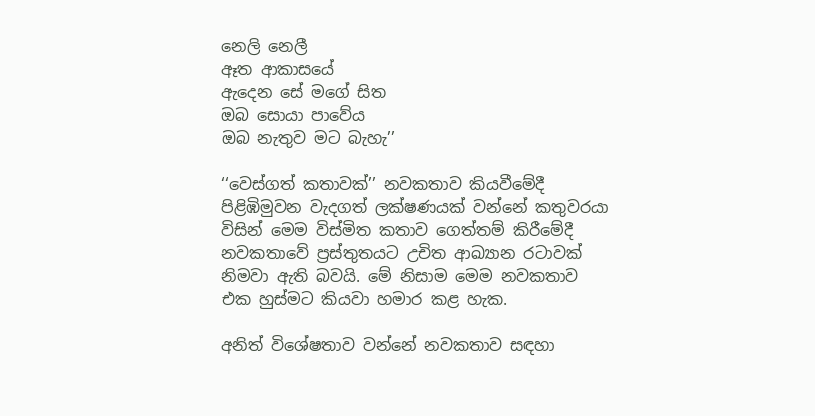නෙලි නෙලී
ඈත ආකාසයේ
ඇදෙන සේ මගේ සිත
ඔබ සොයා පාවේය
ඔබ නැතුව මට බැහැ’’

‘‘වෙස්ගත් කතාවක්’’ නවකතාව කියවීමේදී පිළිඹිමුවන වැදගත් ලක්ෂණයක් වන්නේ කතුවරයා විසින් මෙම විස්මිත කතාව ගෙත්තම් කිරීමේදී නවකතාවේ ප්‍රස්තුතයට උචිත ආඛ්‍යාන රටාවක් නිමවා ඇති බවයි. මේ නිසාම මෙම නවකතාව එක හුස්මට කියවා හමාර කළ හැක.

අනිත් විශේෂතාව වන්නේ නවකතාව සඳහා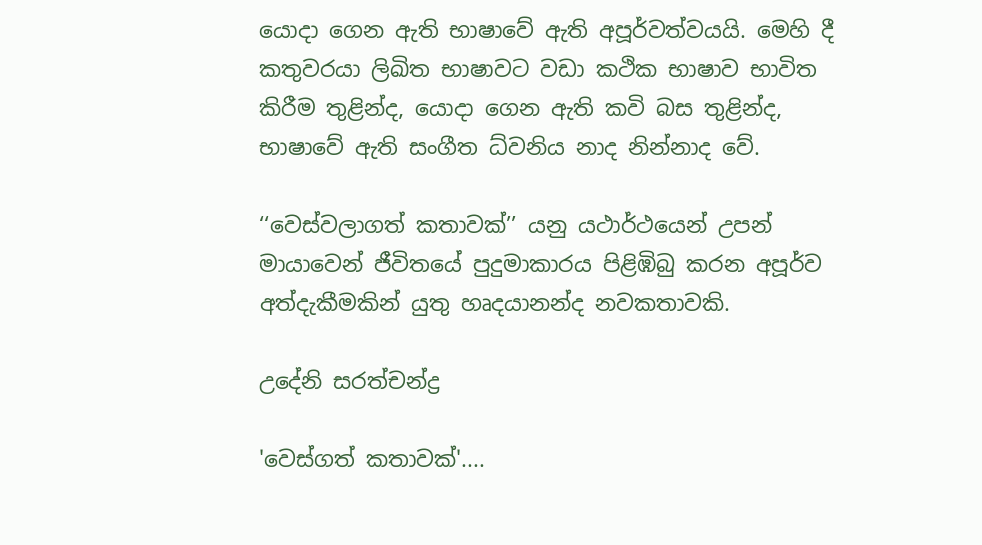යොදා ගෙන ඇති භාෂාවේ ඇති අපූර්වත්වයයි. මෙහි දී කතුවරයා ලිඛිත භාෂාවට වඩා කථික භාෂාව භාවිත කිරීම තුළින්ද, යොදා ගෙන ඇති කවි බස තුළින්ද, භාෂාවේ ඇති සංගීත ධ්වනිය නාද නින්නාද වේ.

‘‘වෙස්වලාගත් කතාවක්’’ යනු යථාර්ථයෙන් උපන් මායාවෙන් ජීවිතයේ පුදුමාකාරය පිළිඹිබු කරන අපූර්ව අත්දැකීමකින් යුතු හෘදයානන්ද නවකතාවකි.

උදේනි සරත්චන්ද්‍ර

'වෙස්ගත් කතාවක්'....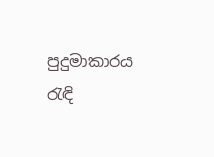පුදුමාකාරය රැඳි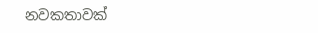නවකතාවක්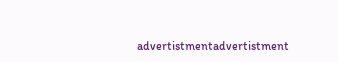advertistmentadvertistment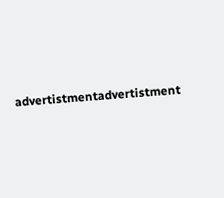advertistmentadvertistment